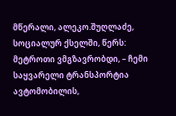მწერალი, ალეკო.შუღლაძე, სოციალურ ქსელში, წერს:
მეტროთი ვმგზავრობდი, – ჩემი საყვარელი ტრანსპორტია ავტომობილის,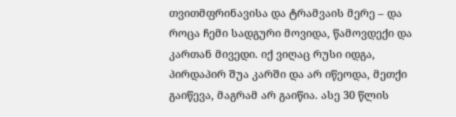თვითმფრინავისა და ტრამვაის მერე – და როცა ჩემი სადგური მოვიდა, წამოვდექი და კართან მივედი. იქ ვიღაც რუსი იდგა, პირდაპირ შუა კარში და არ იწეოდა, მეთქი გაიწევა, მაგრამ არ გაიწია. ასე 30 წლის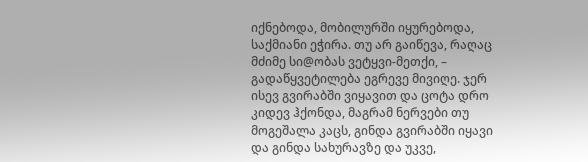იქნებოდა, მობილურში იყურებოდა, საქმიანი ეჭირა. თუ არ გაიწევა, რაღაც მძიმე სი@ობას ვეტყვი-მეთქი, – გადაწყვეტილება ეგრევე მივიღე. ჯერ ისევ გვირაბში ვიყავით და ცოტა დრო კიდევ ჰქონდა, მაგრამ ნერვები თუ მოგეშალა კაცს, გინდა გვირაბში იყავი და გინდა სახურავზე და უკვე,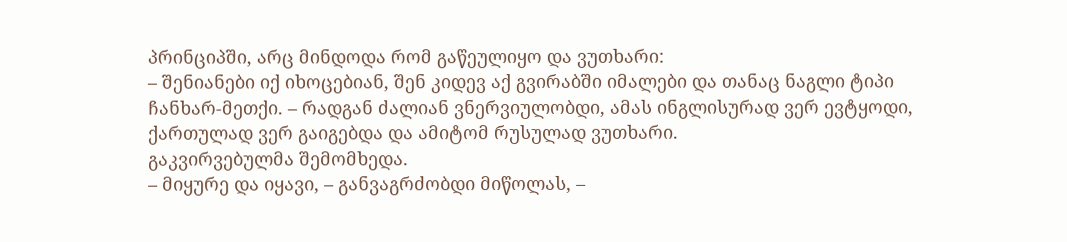პრინციპში, არც მინდოდა რომ გაწეულიყო და ვუთხარი:
– შენიანები იქ იხოცებიან, შენ კიდევ აქ გვირაბში იმალები და თანაც ნაგლი ტიპი ჩანხარ-მეთქი. – რადგან ძალიან ვნერვიულობდი, ამას ინგლისურად ვერ ევტყოდი, ქართულად ვერ გაიგებდა და ამიტომ რუსულად ვუთხარი.
გაკვირვებულმა შემომხედა.
– მიყურე და იყავი, – განვაგრძობდი მიწოლას, –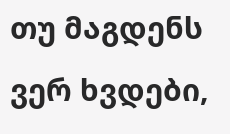თუ მაგდენს ვერ ხვდები,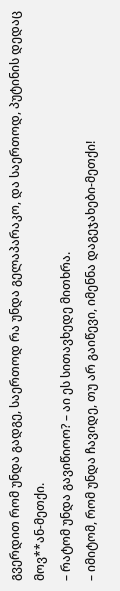გვერდით რომ უნდა გადგე, საერთოდ რა უნდა გელაპარაკო, და საერთოდ, პუტინის დედაც მოვ**ან-მეთქი.
– რატომ უნდა გავიწიოო? – აი ეს სითავხედე მითხრა.
– იმიტომ, რომ უნდა ჩავიდე, თუ არ გაიწევი, იმენნა დაგეჯახები-მეთქი!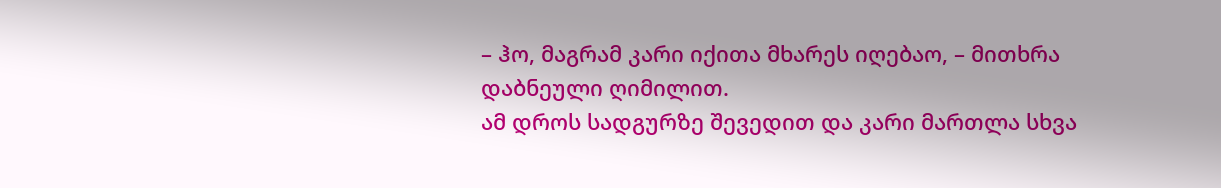– ჰო, მაგრამ კარი იქითა მხარეს იღებაო, – მითხრა დაბნეული ღიმილით.
ამ დროს სადგურზე შევედით და კარი მართლა სხვა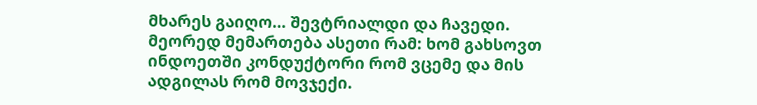მხარეს გაიღო… შევტრიალდი და ჩავედი.
მეორედ მემართება ასეთი რამ: ხომ გახსოვთ ინდოეთში კონდუქტორი რომ ვცემე და მის ადგილას რომ მოვჯექი.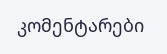კომენტარები